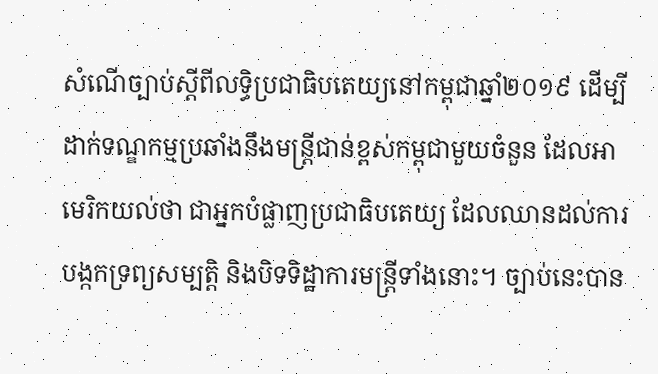សំណើច្បាប់ស្តីពីលទ្ធិប្រជាធិបតេយ្យនៅកម្ពុជាឆ្នាំ២០១៩ ដើម្បីដាក់ទណ្ឌកម្មប្រឆាំងនឹងមន្រ្តីជាន់ខ្ពស់កម្ពុជាមួយចំនួន ដែលអាមេរិកយល់ថា ជាអ្នកបំផ្លាញប្រជាធិបតេយ្យ ដែលឈានដល់ការបង្កកទ្រព្យសម្បត្តិ និងបិទទិដ្ឋាការមន្ត្រីទាំងនោះ។ ច្បាប់នេះបាន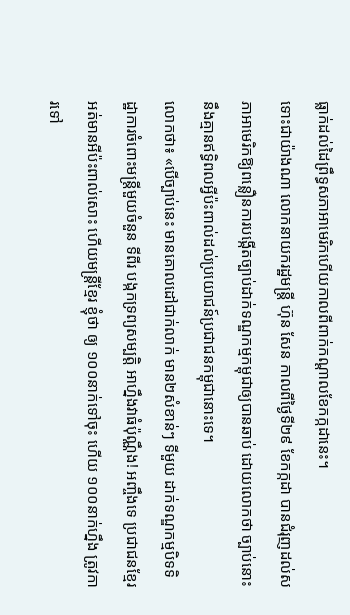ធ្លាក់ដល់ដៃព្រឹទ្ធសភាអាមេរិកហើយកាលពីពាក់កណ្ដាលខែកក្កដានេះ។
ទោះជាយ៉ាងណា លោកនាយករដ្ឋមន្ត្រី ហ៊ុន សែន កាលពីថ្ងៃទី២៩ ខែកក្កដា បានជំរុញដល់សភាអាមេរិកឱ្យពន្លឿនការបង្កើតច្បាប់ដាក់ទណ្ឌកម្មកម្ពុជាឲ្យបានឆាប់ ដោយលោកថា ច្បាប់នោះនឹងគ្មានឥទ្ធិពលអ្វីប៉ះពាល់ដល់ប្រយោជន៍ប្រជាជនកម្ពុជានោះទេ។
លោកថា៖ «បើច្បាប់នេះ មានគោលដៅជាក់លាក់ មាន២សំខាន់ៗ ទីមួយ ដាក់ទណ្ឌកម្មបិទទិដ្ឋាការចំពោះមន្ត្រីមួយចំនួន ទីពីរ បង្កកទ្រព្យសម្បត្តិ អាហ្នឹងវាធំប៉ុណ្ណឹង! អញ្ចឹងទេ ប្រជាជនខ្មែរអត់មានអីប៉ះពាល់សោះ ហើយមន្ត្រីខ្មែរ ខ្ញុំថា ឲ្យ ១០០នាក់ទៅចុះ ហើយ ១០០នាក់ហ្នឹង ត្រូវការទៅ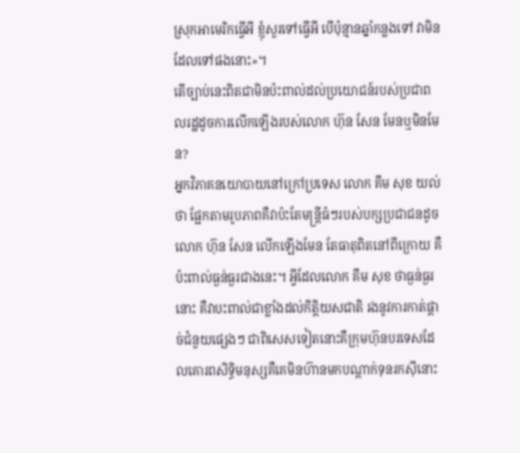ស្រុកអាមេរិកធ្វើអី ខ្ញុំសួរទៅធ្វើអី បើប៉ុន្មានឆ្នាំកន្លងទៅ វាមិនដែលទៅផងនោះ»។
តើច្បាប់នេះពិតជាមិនប៉ះពាល់ដល់ប្រយោជន៍របស់ប្រជាពលរដ្ឋដូចការលើកឡើងរបស់លោក ហ៊ុន សែន មែនឬមិនមែន?
អ្នកវិភាគនយោបាយនៅក្រៅប្រទេស លោក គឹម សុខ យល់ថា ផ្អែកតាមរូបភាពគឺវាប៉ះតែមន្ត្រីធំៗរបស់បក្សប្រជាជនដូចលោក ហ៊ុន សែន លើកឡើងមែន តែធាតុពិតនៅពីក្រោយ គឺប៉ះពាល់ធ្ងន់ធ្ងរជាងនេះ។ អ្វីដែលលោក គឹម សុខ ថាធ្ងន់ធ្ងរនោះ គឺវាបះពាល់ជាខ្លាំងដល់កិត្តិយសជាតិ រងនូវការកាត់ផ្ដាច់ជំនួយផ្សេងៗ ជាពិសេសទៀតនោះគឺក្រុមហ៊ុនបរទេសដែលគោរពសិទ្ធិមនុស្សគឺគេមិនហ៊ានមកបណ្ដាក់ទុនរកស៊ីនោះ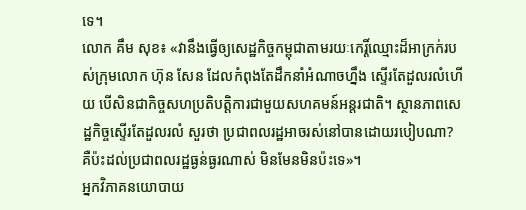ទេ។
លោក គឹម សុខ៖ «វានឹងធ្វើឲ្យសេដ្ឋកិច្ចកម្ពុជាតាមរយៈកេរ្តិ៍ឈ្មោះដ៏អាក្រក់របស់ក្រុមលោក ហ៊ុន សែន ដែលកំពុងតែដឹកនាំអំណាចហ្នឹង ស្ទើរតែដួលរលំហើយ បើសិនជាកិច្ចសហប្រតិបត្តិការជាមួយសហគមន៍អន្តរជាតិ។ ស្ថានភាពសេដ្ឋកិច្ចស្ទើរតែដួលរលំ សួរថា ប្រជាពលរដ្ឋអាចរស់នៅបានដោយរបៀបណា? គឺប៉ះដល់ប្រជាពលរដ្ឋធ្ងន់ធ្ងរណាស់ មិនមែនមិនប៉ះទេ»។
អ្នកវិភាគនយោបាយ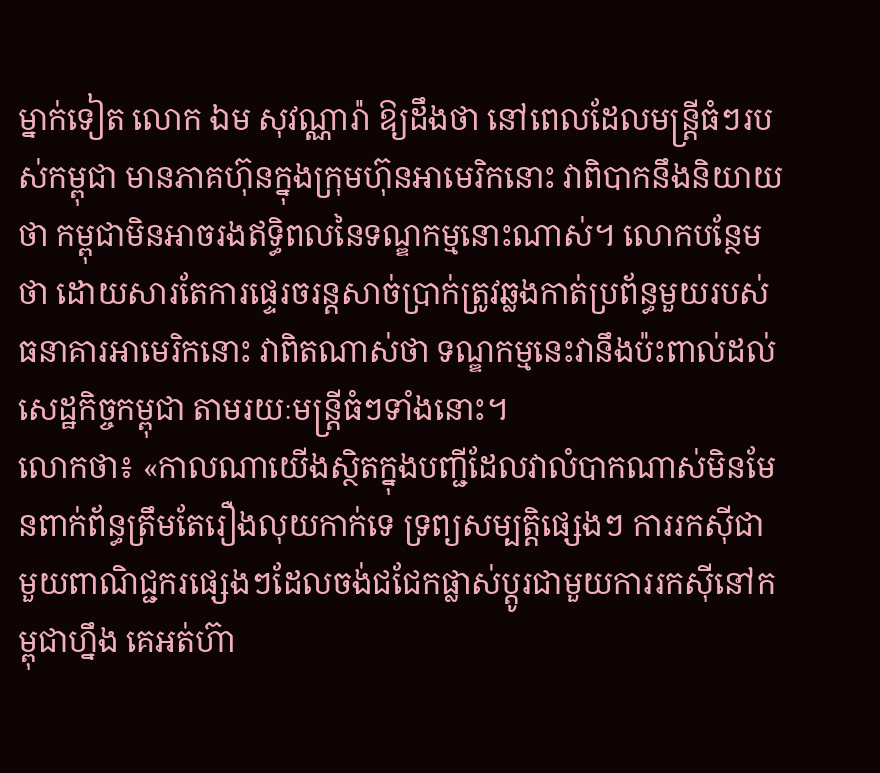ម្នាក់ទៀត លោក ឯម សុវណ្ណារ៉ា ឱ្យដឹងថា នៅពេលដែលមន្ត្រីធំៗរបស់កម្ពុជា មានភាគហ៊ុនក្នុងក្រុមហ៊ុនអាមេរិកនោះ វាពិបាកនឹងនិយាយថា កម្ពុជាមិនអាចរងឥទ្ធិពលនៃទណ្ឌកម្មនោះណាស់។ លោកបន្ថែមថា ដោយសារតែការផ្ទេរចរន្តសាច់ប្រាក់ត្រូវឆ្លងកាត់ប្រព័ន្ធមួយរបស់ធនាគារអាមេរិកនោះ វាពិតណាស់ថា ទណ្ឌកម្មនេះវានឹងប៉ះពាល់ដល់សេដ្ឋកិច្ចកម្ពុជា តាមរយៈមន្ត្រីធំៗទាំងនោះ។
លោកថា៖ «កាលណាយើងស្ថិតក្នុងបញ្ជីដែលវាលំបាកណាស់មិនមែនពាក់ព័ន្ធត្រឹមតែរឿងលុយកាក់ទេ ទ្រព្យសម្បត្តិផ្សេងៗ ការរកស៊ីជាមួយពាណិជ្ជករផ្សេងៗដែលចង់ជជែកផ្លាស់ប្ដូរជាមួយការរកស៊ីនៅកម្ពុជាហ្នឹង គេអត់ហ៊ា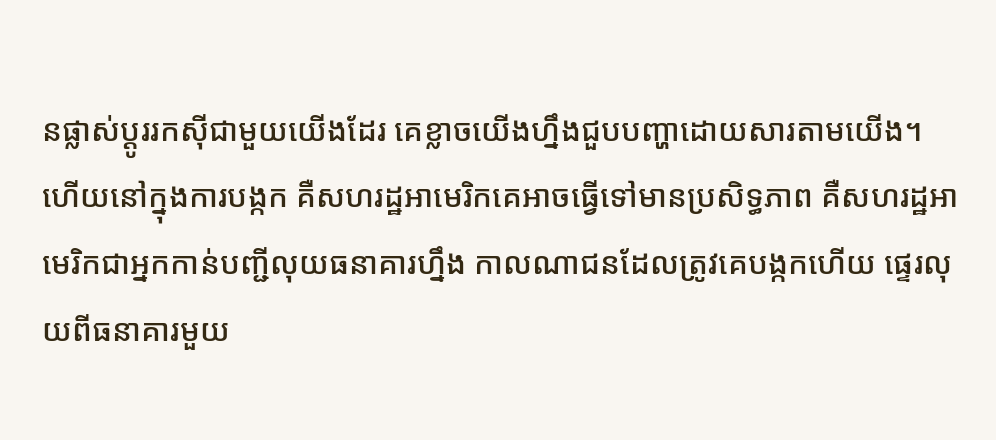នផ្លាស់ប្ដូររកស៊ីជាមួយយើងដែរ គេខ្លាចយើងហ្នឹងជួបបញ្ហាដោយសារតាមយើង។ ហើយនៅក្នុងការបង្កក គឺសហរដ្ឋអាមេរិកគេអាចធ្វើទៅមានប្រសិទ្ធភាព គឺសហរដ្ឋអាមេរិកជាអ្នកកាន់បញ្ជីលុយធនាគារហ្នឹង កាលណាជនដែលត្រូវគេបង្កកហើយ ផ្ទេរលុយពីធនាគារមួយ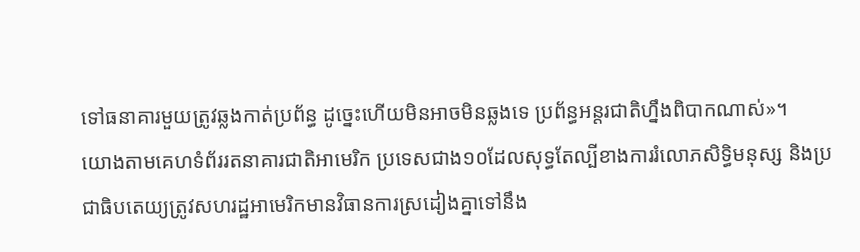ទៅធនាគារមួយត្រូវឆ្លងកាត់ប្រព័ន្ធ ដូច្នេះហើយមិនអាចមិនឆ្លងទេ ប្រព័ន្ធអន្តរជាតិហ្នឹងពិបាកណាស់»។
យោងតាមគេហទំព័ររតនាគារជាតិអាមេរិក ប្រទេសជាង១០ដែលសុទ្ធតែល្បីខាងការរំលោភសិទ្ធិមនុស្ស និងប្រជាធិបតេយ្យត្រូវសហរដ្ឋអាមេរិកមានវិធានការស្រដៀងគ្នាទៅនឹង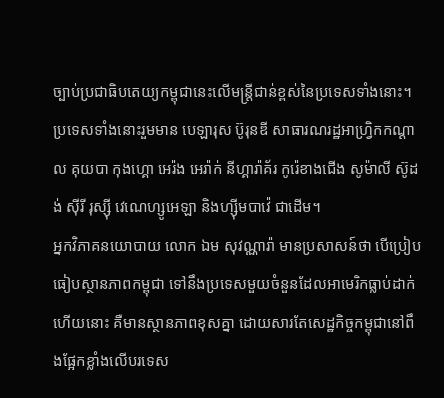ច្បាប់ប្រជាធិបតេយ្យកម្ពុជានេះលើមន្ត្រីជាន់ខ្ពស់នៃប្រទេសទាំងនោះ។ ប្រទេសទាំងនោះរួមមាន បេឡារុស ប៊ូរុនឌី សាធារណរដ្ឋអាហ្វ្រិកកណ្ដាល គុយបា កុងហ្គោ អេរ៉ង អេរ៉ាក់ នីហ្គារ៉ាគ័រ កូរ៉េខាងជើង សូម៉ាលី ស៊ូដង់ ស៊ីរី រុស្ស៊ី វេណេហ្សូអេឡា និងហ្ស៊ីមបាវ៉េ ជាដើម។
អ្នកវិភាគនយោបាយ លោក ឯម សុវណ្ណារ៉ា មានប្រសាសន៍ថា បើប្រៀបធៀបស្ថានភាពកម្ពុជា ទៅនឹងប្រទេសមួយចំនួនដែលអាមេរិកធ្លាប់ដាក់ហើយនោះ គឺមានស្ថានភាពខុសគ្នា ដោយសារតែសេដ្ឋកិច្ចកម្ពុជានៅពឹងផ្អែកខ្លាំងលើបរទេស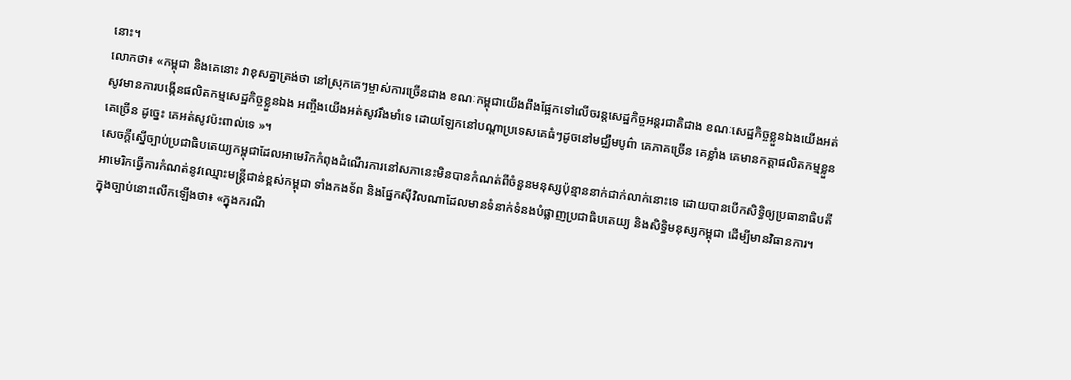នោះ។
លោកថា៖ «កម្ពុជា និងគេនោះ វាខុសគ្នាត្រង់ថា នៅស្រុកគេៗម្ចាស់ការច្រើនជាង ខណៈកម្ពុជាយើងពឹងផ្អែកទៅលើចរន្តសេដ្ឋកិច្ចអន្តរជាតិជាង ខណៈសេដ្ឋកិច្ចខ្លួនឯងយើងអត់សូវមានការបង្កើនផលិតកម្មសេដ្ឋកិច្ចខ្លួនឯង អញ្ចឹងយើងអត់សូវរឹងមាំទេ ដោយឡែកនៅបណ្ដាប្រទេសគេធំៗដូចនៅមជ្ឈឹមបូព៌ា គេភាគច្រើន គេខ្លាំង គេមានកត្តាផលិតកម្មខ្លួនគេច្រើន ដូច្នេះ គេអត់សូវប៉ះពាល់ទេ »។
សេចក្ដីស្នើច្បាប់ប្រជាធិបតេយ្យកម្ពុជាដែលអាមេរិកកំពុងដំណើរការនៅសភានេះមិនបានកំណត់ពីចំនួនមនុស្សប៉ុន្មាននាក់ជាក់លាក់នោះទេ ដោយបានបើកសិទ្ធិឲ្យប្រធានាធិបតីអាមេរិកធ្វើការកំណត់នូវឈ្មោះមន្ត្រីជាន់ខ្ពស់កម្ពុជា ទាំងកងទ័ព និងផ្នែកស៊ីវិលណាដែលមានទំនាក់ទំនងបំផ្លាញប្រជាធិបតេយ្យ និងសិទ្ធិមនុស្សកម្ពុជា ដើម្បីមានវិធានការ។
ក្នុងច្បាប់នោះលើកឡើងថា៖ «ក្នុងករណី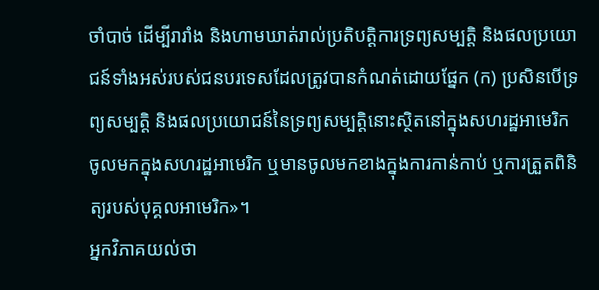ចាំបាច់ ដើម្បីរារាំង និងហាមឃាត់រាល់ប្រតិបត្តិការទ្រព្យសម្បត្តិ និងផលប្រយោជន៍ទាំងអស់របស់ជនបរទេសដែលត្រូវបានកំណត់ដោយផ្នែក (ក) ប្រសិនបើទ្រព្យសម្បត្តិ និងផលប្រយោជន៍នៃទ្រព្យសម្បត្តិនោះស្ថិតនៅក្នុងសហរដ្ឋអាមេរិក ចូលមកក្នុងសហរដ្ឋអាមេរិក ឬមានចូលមកខាងក្នុងការកាន់កាប់ ឬការត្រួតពិនិត្យរបស់បុគ្គលអាមេរិក»។
អ្នកវិភាគយល់ថា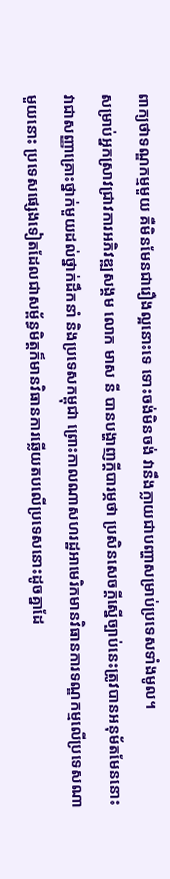ពាក្យថាទណ្ឌកម្មមួយ គឺមិនមែនជារឿងល្អនោះទេ ទោះចង់មិនចង់ វានឹងក្លាយជាបញ្ហាសម្រាប់ប្រទេសទាំងមូល។
សម្រាប់អ្នកស្រាវជ្រាវការអភិវឌ្ឍសង្គម លោក មាស នី បានបង្ហាញក្ដីបារម្ភថា ប្រសិនសេចក្តីស្នើច្បាប់នេះត្រូវបានអនុម័តមែននោះ វាជាសញ្ញាគ្រោះថ្នាក់មួយដល់ថ្នាក់ដឹកនាំ និងប្រទេសកម្ពុជា ព្រោះកាលណាសហរដ្ឋអាមេរិកមានវិធានការទណ្ឌកម្មលើប្រទេសណាមួយនោះ ប្រទេសផ្សេងទៀតដែលជាសម្ព័ន្ធមិត្តក៏មានវិធានការឆ្លើយតបលើប្រទេសនោះដូចគ្នាដែ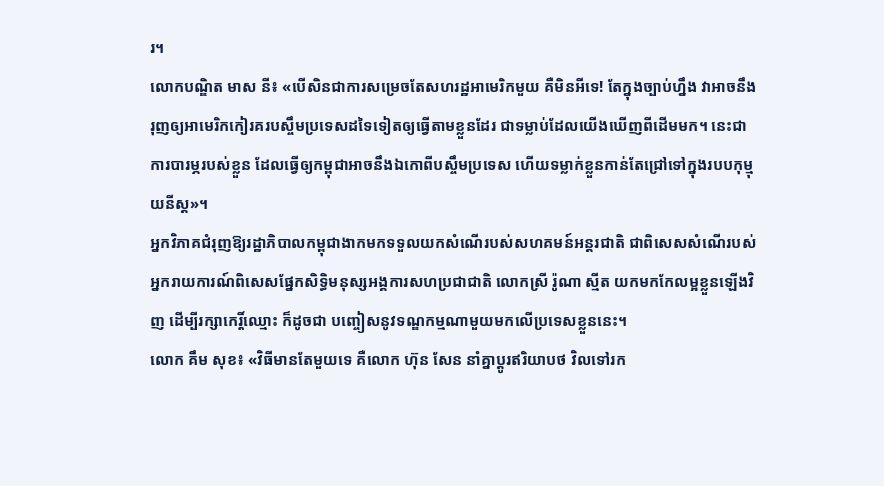រ។
លោកបណ្ឌិត មាស នី៖ «បើសិនជាការសម្រេចតែសហរដ្ឋអាមេរិកមួយ គឺមិនអីទេ! តែក្នុងច្បាប់ហ្នឹង វាអាចនឹងរុញឲ្យអាមេរិកកៀរគរបស្ចឹមប្រទេសដទៃទៀតឲ្យធ្វើតាមខ្លួនដែរ ជាទម្លាប់ដែលយើងឃើញពីដើមមក។ នេះជាការបារម្ភរបស់ខ្លួន ដែលធ្វើឲ្យកម្ពុជាអាចនឹងឯកោពីបស្ចឹមប្រទេស ហើយទម្លាក់ខ្លួនកាន់តែជ្រៅទៅក្នុងរបបកុម្មុយនីស្ត»។
អ្នកវិភាគជំរុញឱ្យរដ្ឋាភិបាលកម្ពុជាងាកមកទទួលយកសំណើរបស់សហគមន៍អន្តរជាតិ ជាពិសេសសំណើរបស់អ្នករាយការណ៍ពិសេសផ្នែកសិទ្ធិមនុស្សអង្គការសហប្រជាជាតិ លោកស្រី រ៉ូណា ស្មីត យកមកកែលម្អខ្លួនឡើងវិញ ដើម្បីរក្សាកេរ្តិ៍ឈ្មោះ ក៏ដូចជា បញ្ចៀសនូវទណ្ឌកម្មណាមួយមកលើប្រទេសខ្លួននេះ។
លោក គឹម សុខ៖ «វិធីមានតែមួយទេ គឺលោក ហ៊ុន សែន នាំគ្នាប្ដូរឥរិយាបថ វិលទៅរក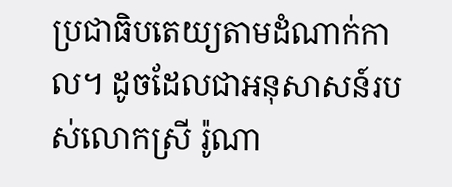ប្រជាធិបតេយ្យតាមដំណាក់កាល។ ដូចដែលជាអនុសាសន៍របស់លោកស្រី រ៉ូណា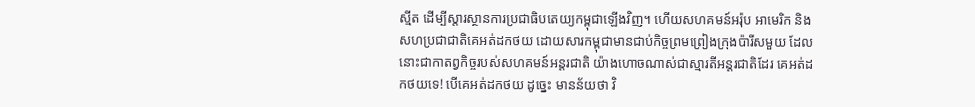ស្មីត ដើម្បីស្ដារស្ថានការប្រជាធិបតេយ្យកម្ពុជាឡើងវិញ។ ហើយសហគមន៍អរ៉ុប អាមេរិក និងសហប្រជាជាតិគេអត់ដកថយ ដោយសារកម្ពុជាមានជាប់កិច្ចព្រមព្រៀងក្រុងប៉ារីសមួយ ដែលនោះជាកាតព្វកិច្ចរបស់សហគមន៍អន្តរជាតិ យ៉ាងហោចណាស់ជាស្មារតីអន្តរជាតិដែរ គេអត់ដកថយទេ! បើគេអត់ដកថយ ដូច្នេះ មានន័យថា វិ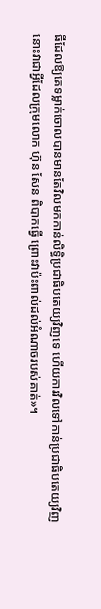ធីដែលឱ្យគេទម្លាក់ចោលបានមានតែវិលមកកាន់លិទ្ធិប្រជាធិបតេយ្យវិញទេ ហើយការវិលទៅកាន់ប្រជាធិបតេយ្យវិញនោះវាជាអ្វីដែលក្រុមលោក ហ៊ុន សែន ពិបាកធ្វើ ព្រោះវាប៉ះពាល់ដល់អំណាចរបស់គាត់»។